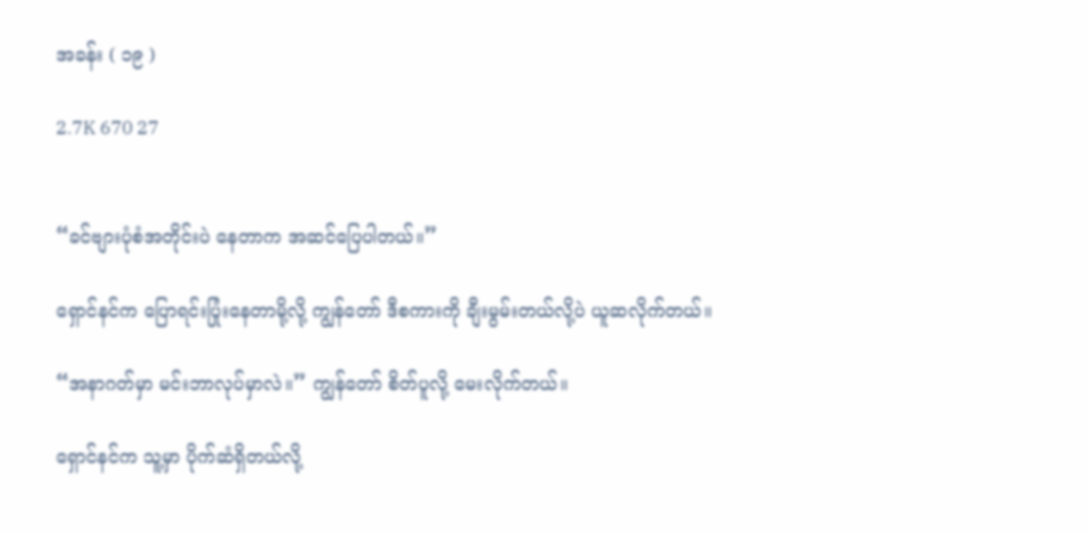အခန်း ( ၁၉ )

2.7K 670 27


“ခင်ဗျားပုံစံအတိုင်းပဲ နေတာက အဆင်ပြေပါတယ်။”

ရှောင်နင်က ပြောရင်းပြုံးနေတာမို့လို့ ကျွန်တော် ဒီစကားကို ချီးမွမ်းတယ်လို့ပဲ ယူဆလိုက်တယ်။

“အနာဂတ်မှာ မင်းဘာလုပ်မှာလဲ။” ကျွန်တော် စိတ်ပူလို့ မေးလိုက်တယ်။

ရှောင်နင်က သူ့မှာ ပိုက်ဆံရှိတယ်လို့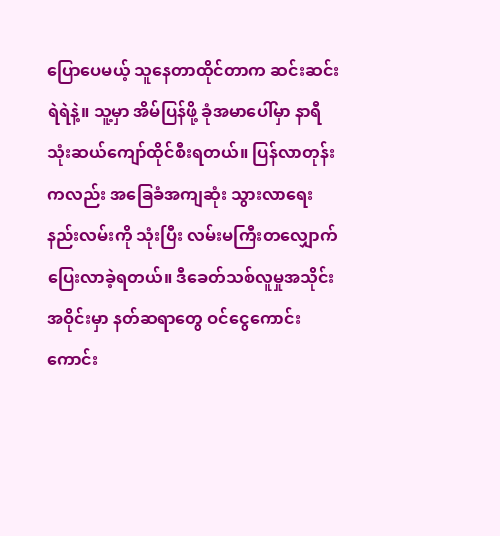ပြောပေမယ့် သူနေတာထိုင်တာက ဆင်းဆင်းရဲရဲနဲ့။ သူ့မှာ အိမ်ပြန်ဖို့ ခုံအမာပေါ်မှာ နာရီသုံးဆယ်ကျော်ထိုင်စီးရတယ်။ ပြန်လာတုန်းကလည်း အခြေခံအကျဆုံး သွားလာရေးနည်းလမ်းကို သုံးပြီး လမ်းမကြီးတလျှောက် ပြေးလာခဲ့ရတယ်။ ဒီခေတ်သစ်လူမှုအသိုင်းအဝိုင်းမှာ နတ်ဆရာတွေ ဝင်ငွေကောင်းကောင်း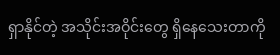ရှာနိုင်တဲ့ အသိုင်းအဝိုင်းတွေ ရှိနေသေးတာကို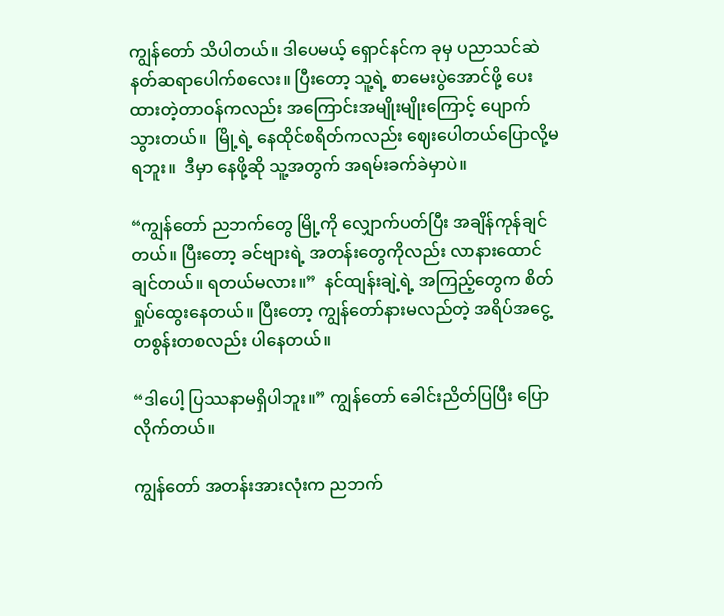ကျွန်တော် သိပါတယ်။ ဒါပေမယ့် ရှောင်နင်က ခုမှ ပညာသင်ဆဲနတ်ဆရာပေါက်စလေး။ ပြီးတော့ သူ့ရဲ့ စာမေးပွဲအောင်ဖို့ ပေးထားတဲ့တာဝန်ကလည်း အကြောင်းအမျိုးမျိုးကြောင့် ပျောက်သွားတယ်။  မြို့ရဲ့ နေထိုင်စရိတ်ကလည်း ဈေးပေါတယ်ပြောလို့မရဘူး။  ဒီမှာ နေဖို့ဆို သူ့အတွက် အရမ်းခက်ခဲမှာပဲ။

“ကျွန်တော် ညဘက်တွေ မြို့ကို လျှောက်ပတ်ပြီး အချိန်ကုန်ချင်တယ်။ ပြီးတော့ ခင်ဗျားရဲ့ အတန်းတွေကိုလည်း လာနား‌ထောင်ချင်တယ်။ ရတယ်မလား။”  နင်ထျန်းချဲ့ရဲ့ အကြည့်တွေက စိတ်ရှုပ်ထွေးနေတယ်။ ပြီးတော့ ကျွန်တော်နားမလည်တဲ့ အရိပ်အငွေ့တစွန်းတစလည်း ပါနေတယ်။

“ဒါ‌ပေါ့ ပြဿနာမရှိပါဘူး။” ကျွန်တော် ခေါင်းညိတ်ပြပြီး ပြောလိုက်တယ်။

ကျွန်‌တော် အတန်းအားလုံးက ညဘက်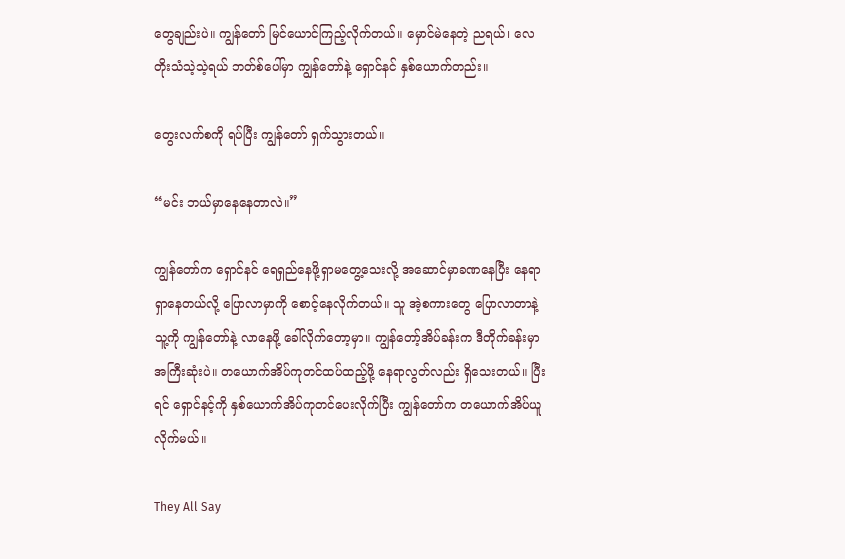တွေချည်းပဲ။ ကျွန်တော် မြင်ယောင်ကြည့်လိုက်တယ်။ မှောင်မဲနေတဲ့ ညရယ်၊ လေတိုးသံသဲ့သဲ့ရယ် ဘတ်စ်ပေါ်မှာ ကျွန်တော်နဲ့ ရှောင်နင် နှစ်ယောက်တည်း။

တွေးလက်စကို ရပ်ပြီး ကျွန်‌တော် ရှက်သွားတယ်။

“မင်း ဘယ်မှာနေနေတာလဲ။”

ကျွန်တော်က ရှောင်နင် ရေရှည်နေဖို့ရှာမတွေ့သေးလို့ အဆောင်မှာခဏနေပြီး နေရာ ရှာနေတယ်လို့ ပြောလာမှာကို စောင့်နေလိုက်တယ်။ သူ အဲ့စကားတွေ ပြောလာတာနဲ့ သူ့ကို ကျွန်တော်နဲ့ လာနေဖို့ ခေါ်လိုက်တော့မှာ။ ကျွန်တော့်အိပ်ခန်းက ဒီတိုက်ခန်းမှာ အကြီးဆုံးပဲ။ တယောက်အိပ်ကုတင်ထပ်ထည့်ဖို့ နေရာလွတ်လည်း ရှိသေးတယ်။ ပြီးရင် ရှောင်နင့်ကို နှစ်ယောက်အိပ်ကုတင်ပေးလိုက်ပြီး ကျွန်တော်က တယောက်အိပ်ယူလိုက်မယ်။

They All Say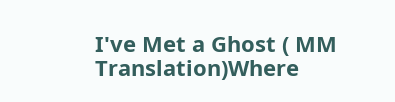I've Met a Ghost ( MM Translation)Where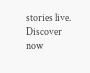stories live. Discover now